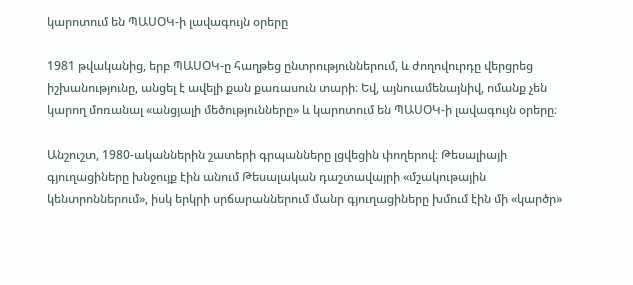կարոտում են ՊԱՍՕԿ-ի լավագույն օրերը

1981 թվականից, երբ ՊԱՍՕԿ-ը հաղթեց ընտրություններում, և ժողովուրդը վերցրեց իշխանությունը, անցել է ավելի քան քառասուն տարի։ Եվ, այնուամենայնիվ, ոմանք չեն կարող մոռանալ «անցյալի մեծությունները» և կարոտում են ՊԱՍՕԿ-ի լավագույն օրերը։

Անշուշտ, 1980-ականներին շատերի գրպանները լցվեցին փողերով։ Թեսալիայի գյուղացիները խնջույք էին անում Թեսալական դաշտավայրի «մշակութային կենտրոններում», իսկ երկրի սրճարաններում մանր գյուղացիները խմում էին մի «կարծր»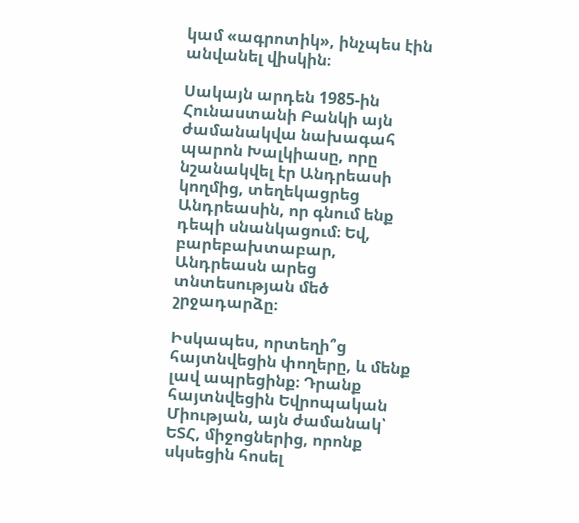կամ «ագրոտիկ», ինչպես էին անվանել վիսկին։

Սակայն արդեն 1985-ին Հունաստանի Բանկի այն ժամանակվա նախագահ պարոն Խալկիասը, որը նշանակվել էր Անդրեասի կողմից, տեղեկացրեց Անդրեասին, որ գնում ենք դեպի սնանկացում։ Եվ, բարեբախտաբար, Անդրեասն արեց տնտեսության մեծ շրջադարձը։

Իսկապես, որտեղի՞ց հայտնվեցին փողերը, և մենք լավ ապրեցինք։ Դրանք հայտնվեցին Եվրոպական Միության, այն ժամանակ՝ ԵՏՀ, միջոցներից, որոնք սկսեցին հոսել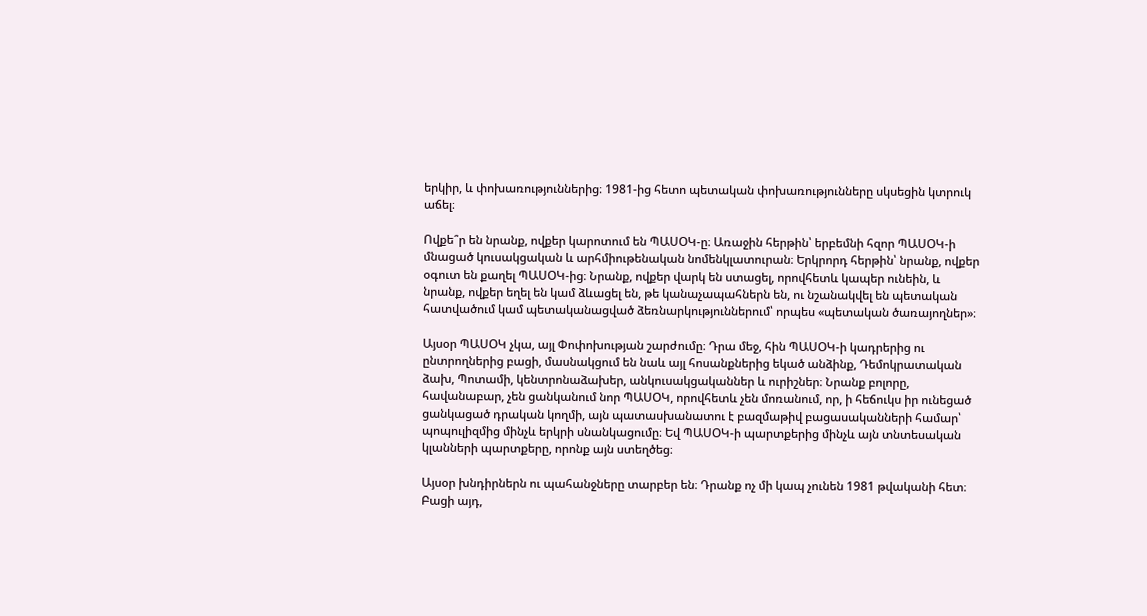երկիր, և փոխառություններից։ 1981-ից հետո պետական փոխառությունները սկսեցին կտրուկ աճել։

Ովքե՞ր են նրանք, ովքեր կարոտում են ՊԱՍՕԿ-ը։ Առաջին հերթին՝ երբեմնի հզոր ՊԱՍՕԿ-ի մնացած կուսակցական և արհմիութենական նոմենկլատուրան։ Երկրորդ հերթին՝ նրանք, ովքեր օգուտ են քաղել ՊԱՍՕԿ-ից։ Նրանք, ովքեր վարկ են ստացել, որովհետև կապեր ունեին, և նրանք, ովքեր եղել են կամ ձևացել են, թե կանաչապահներն են, ու նշանակվել են պետական հատվածում կամ պետականացված ձեռնարկություններում՝ որպես «պետական ծառայողներ»։

Այսօր ՊԱՍՕԿ չկա, այլ Փոփոխության շարժումը։ Դրա մեջ, հին ՊԱՍՕԿ-ի կադրերից ու ընտրողներից բացի, մասնակցում են նաև այլ հոսանքներից եկած անձինք, Դեմոկրատական ձախ, Պոտամի, կենտրոնաձախեր, անկուսակցականներ և ուրիշներ։ Նրանք բոլորը, հավանաբար, չեն ցանկանում նոր ՊԱՍՕԿ, որովհետև չեն մոռանում, որ, ի հեճուկս իր ունեցած ցանկացած դրական կողմի, այն պատասխանատու է բազմաթիվ բացասականների համար՝ պոպուլիզմից մինչև երկրի սնանկացումը։ Եվ ՊԱՍՕԿ-ի պարտքերից մինչև այն տնտեսական կլանների պարտքերը, որոնք այն ստեղծեց։

Այսօր խնդիրներն ու պահանջները տարբեր են։ Դրանք ոչ մի կապ չունեն 1981 թվականի հետ։ Բացի այդ,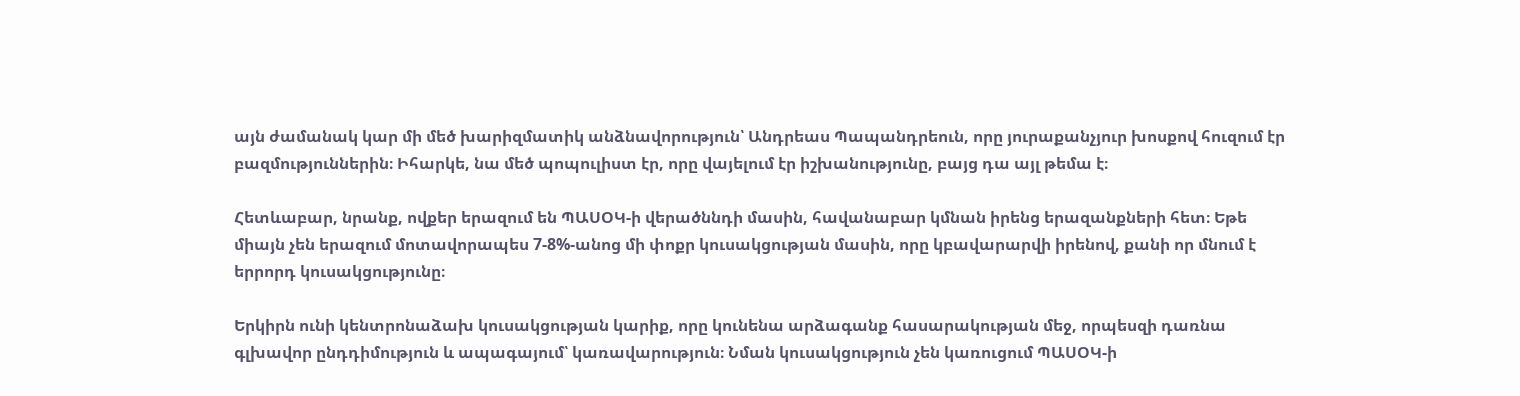այն ժամանակ կար մի մեծ խարիզմատիկ անձնավորություն՝ Անդրեաս Պապանդրեուն, որը յուրաքանչյուր խոսքով հուզում էր բազմություններին։ Իհարկե, նա մեծ պոպուլիստ էր, որը վայելում էր իշխանությունը, բայց դա այլ թեմա է։

Հետևաբար, նրանք, ովքեր երազում են ՊԱՍՕԿ-ի վերածննդի մասին, հավանաբար կմնան իրենց երազանքների հետ։ Եթե միայն չեն երազում մոտավորապես 7-8%-անոց մի փոքր կուսակցության մասին, որը կբավարարվի իրենով, քանի որ մնում է երրորդ կուսակցությունը։

Երկիրն ունի կենտրոնաձախ կուսակցության կարիք, որը կունենա արձագանք հասարակության մեջ, որպեսզի դառնա գլխավոր ընդդիմություն և ապագայում՝ կառավարություն։ Նման կուսակցություն չեն կառուցում ՊԱՍՕԿ-ի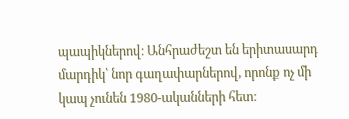պապիկներով։ Անհրաժեշտ են երիտասարդ մարդիկ՝ նոր գաղափարներով, որոնք ոչ մի կապ չունեն 1980-ականների հետ։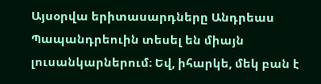Այսօրվա երիտասարդները Անդրեաս Պապանդրեուին տեսել են միայն լուսանկարներում։ Եվ, իհարկե, մեկ բան է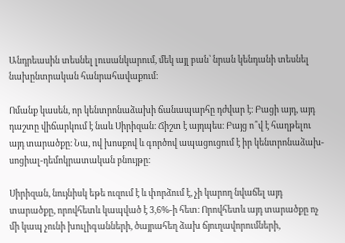Անդրեասին տեսնել լուսանկարում, մեկ այլ բան՝ նրան կենդանի տեսնել նախընտրական հանրահավաքում։

Ոմանք կասեն, որ կենտրոնաձախի ճանապարհը դժվար է։ Բացի այդ, այդ դաշտը վիճարկում է նաև Սիրիզան։ Ճիշտ է այդպես։ Բայց ո՞վ է հաղթելու այդ տարածքը։ Նա, ով խոսքով և գործով ապացուցում է իր կենտրոնաձախ-սոցիալ-դեմոկրատական բնույթը։

Սիրիզան, նույնիսկ եթե ուզում է և փորձում է, չի կարող նվաճել այդ տարածքը, որովհետև կապված է 3,6%-ի հետ։ Որովհետև այդ տարածքը ոչ մի կապ չունի խուլիգանների, ծայրահեղ ձախ ճյուղավորումների,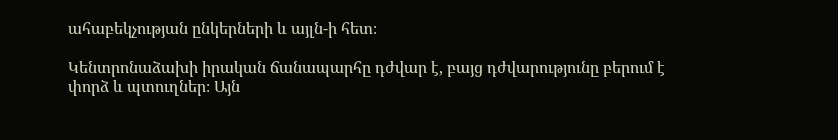ահաբեկչության ընկերների և այլն-ի հետ։

Կենտրոնաձախի իրական ճանապարհը դժվար է, բայց դժվարությունը բերում է փորձ և պտուղներ։ Այն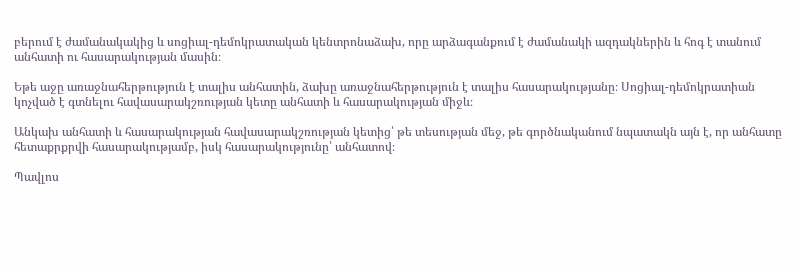բերում է ժամանակակից և սոցիալ-դեմոկրատական կենտրոնաձախ, որը արձագանքում է ժամանակի ազդակներին և հոգ է տանում անհատի ու հասարակության մասին։

Եթե աջը առաջնահերթություն է տալիս անհատին, ձախը առաջնահերթություն է տալիս հասարակությանը։ Սոցիալ-դեմոկրատիան կոչված է գտնելու հավասարակշռության կետը անհատի և հասարակության միջև։

Անկախ անհատի և հասարակության հավասարակշռության կետից՝ թե տեսության մեջ, թե գործնականում նպատակն այն է, որ անհատը հետաքրքրվի հասարակությամբ, իսկ հասարակությունը՝ անհատով։

Պավլոս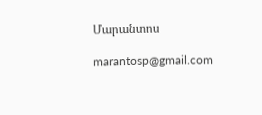Մարանտոս

marantosp@gmail.com